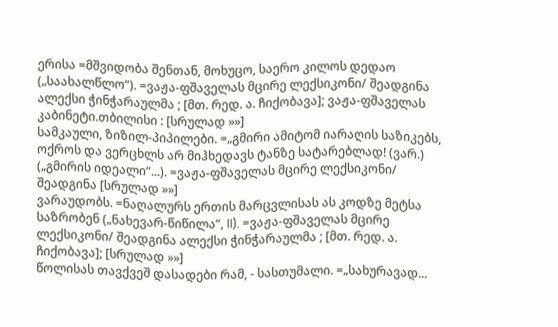ერისა =მშვიდობა შენთან, მოხუცო, საერო კილოს დედაო („საახალწლო“). =ვაჟა-ფშაველას მცირე ლექსიკონი/ შეადგინა ალექსი ჭინჭარაულმა ; [მთ. რედ. ა. ჩიქობავა]; ვაჟა-ფშაველას კაბინეტი.თბილისი : [სრულად »»]
სამკაული, ზიზილ-პიპილები. =„გმირი ამიტომ იარაღის საზიკებს, ოქროს და ვერცხლს არ მიჰხედავს ტანზე სატარებლად! (ვარ.) („გმირის იდეალი“...). =ვაჟა-ფშაველას მცირე ლექსიკონი/ შეადგინა [სრულად »»]
ვარაუდობს. =ნაღალურს ერთის მარცვლისას ას კოდზე მეტსა საზრობენ („ნახევარ-წიწილა“, II). =ვაჟა-ფშაველას მცირე ლექსიკონი/ შეადგინა ალექსი ჭინჭარაულმა ; [მთ. რედ. ა. ჩიქობავა]; [სრულად »»]
წოლისას თავქვეშ დასადები რამ, - სასთუმალი. =„სახურავად...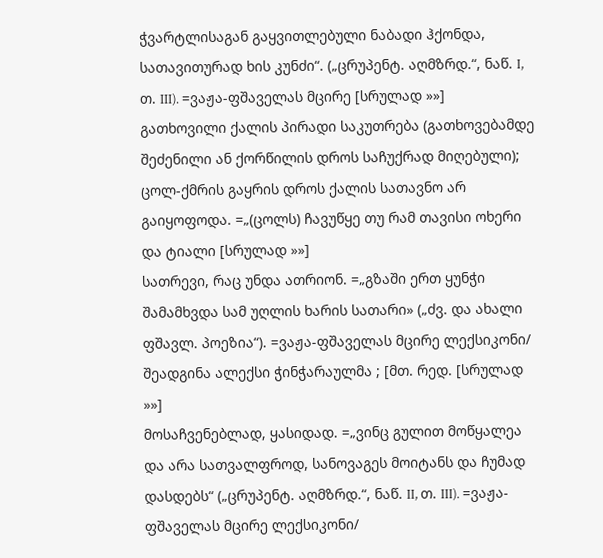ჭვარტლისაგან გაყვითლებული ნაბადი ჰქონდა, სათავითურად ხის კუნძი“. („ცრუპენტ. აღმზრდ.“, ნაწ. I, თ. III). =ვაჟა-ფშაველას მცირე [სრულად »»]
გათხოვილი ქალის პირადი საკუთრება (გათხოვებამდე შეძენილი ან ქორწილის დროს საჩუქრად მიღებული); ცოლ-ქმრის გაყრის დროს ქალის სათავნო არ გაიყოფოდა. =„(ცოლს) ჩავუწყე თუ რამ თავისი ოხერი და ტიალი [სრულად »»]
სათრევი, რაც უნდა ათრიონ. =„გზაში ერთ ყუნჭი შამამხვდა სამ უღლის ხარის სათარი» („ძვ. და ახალი ფშავლ. პოეზია“). =ვაჟა-ფშაველას მცირე ლექსიკონი/ შეადგინა ალექსი ჭინჭარაულმა ; [მთ. რედ. [სრულად »»]
მოსაჩვენებლად, ყასიდად. =„ვინც გულით მოწყალეა და არა სათვალფროდ, სანოვაგეს მოიტანს და ჩუმად დასდებს“ („ცრუპენტ. აღმზრდ.“, ნაწ. II, თ. III). =ვაჟა-ფშაველას მცირე ლექსიკონი/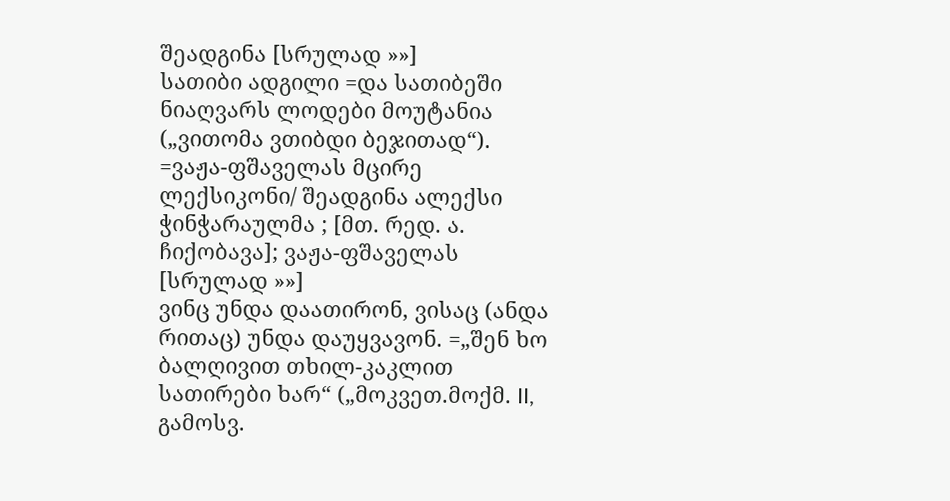შეადგინა [სრულად »»]
სათიბი ადგილი =და სათიბეში ნიაღვარს ლოდები მოუტანია („ვითომა ვთიბდი ბეჯითად“). =ვაჟა-ფშაველას მცირე ლექსიკონი/ შეადგინა ალექსი ჭინჭარაულმა ; [მთ. რედ. ა. ჩიქობავა]; ვაჟა-ფშაველას [სრულად »»]
ვინც უნდა დაათირონ, ვისაც (ანდა რითაც) უნდა დაუყვავონ. =„შენ ხო ბალღივით თხილ-კაკლით სათირები ხარ“ („მოკვეთ.მოქმ. II, გამოსვ.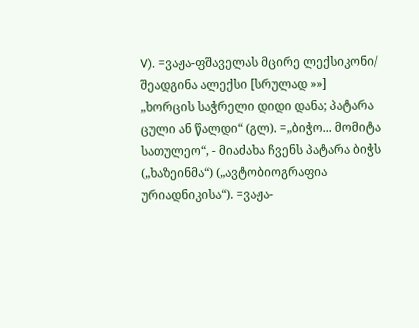V). =ვაჟა-ფშაველას მცირე ლექსიკონი/ შეადგინა ალექსი [სრულად »»]
„ხორცის საჭრელი დიდი დანა; პატარა ცული ან წალდი“ (გლ). =„ბიჭო... მომიტა სათულეო“, - მიაძახა ჩვენს პატარა ბიჭს („ხაზეინმა“) („ავტობიოგრაფია ურიადნიკისა“). =ვაჟა-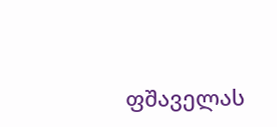ფშაველას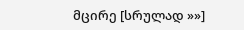მცირე [სრულად »»]